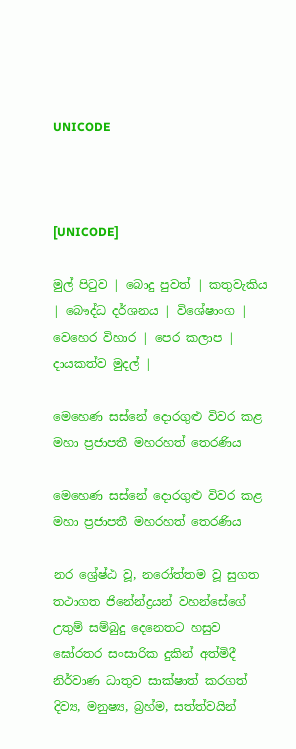UNICODE



[UNICODE]

මුල් පිටුව | බොදු පුවත් | කතුවැකිය | බෞද්ධ දර්ශනය | විශේෂාංග | වෙහෙර විහාර | පෙර කලාප | දායකත්ව මුදල් |

මෙහෙණ සස්නේ දොරගුළු විවර කළ මහා ප්‍රජාපතී මහරහත් තෙරණිය

මෙහෙණ සස්නේ දොරගුළු විවර කළ මහා ප්‍රජාපතී මහරහත් තෙරණිය

නර ශ්‍රේෂ්ඨ වූ, නරෝත්තම වූ සුගත තථාගත ජිනේන්ද්‍රයන් වහන්සේගේ උතුම් සම්බුදු දෙනෙතට හසුව ඝෝරතර සංසාරික දුකින් අත්මිදී නිර්වාණ ධාතුව සාක්ෂාත් කරගත් දිව්‍ය, මනුෂ්‍ය, බ්‍රහ්ම, සත්ත්වයින්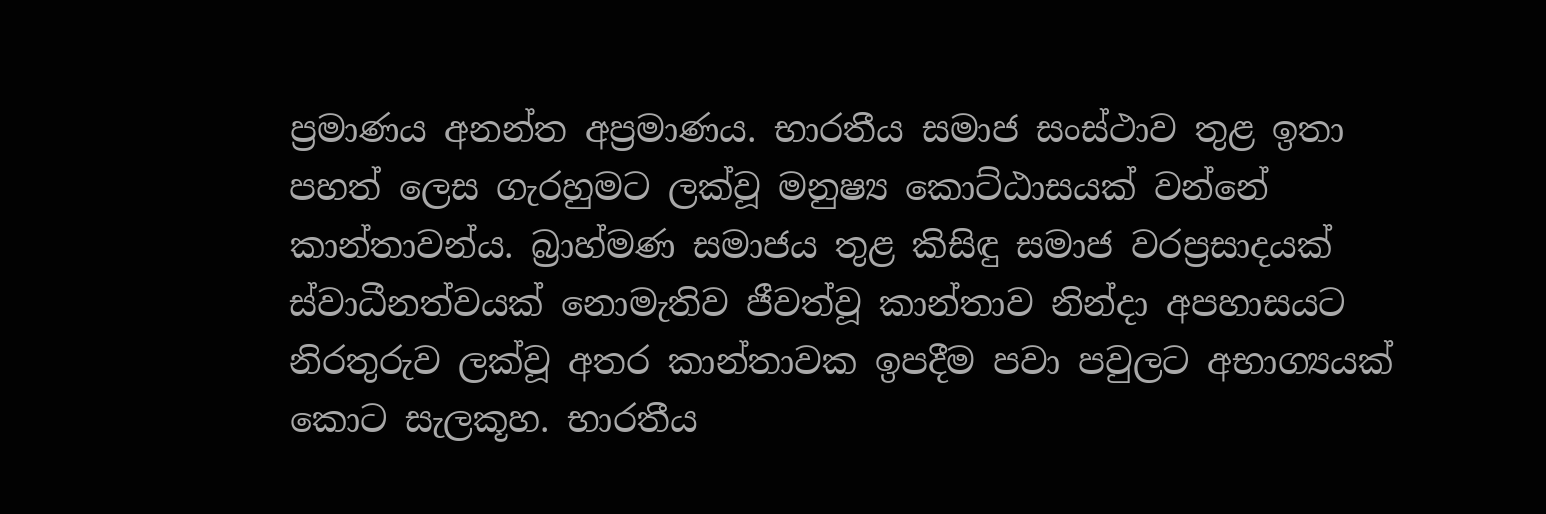ප්‍රමාණය අනන්ත අප්‍රමාණය. භාරතීය සමාජ සංස්ථාව තුළ ඉතා පහත් ලෙස ගැරහුමට ලක්වූ මනුෂ්‍ය කොට්ඨාසයක් වන්නේ කාන්තාවන්ය. බ්‍රාහ්මණ සමාජය තුළ කිසිඳු සමාජ වරප්‍රසාදයක් ස්වාධීනත්වයක් නොමැතිව ජීවත්වූ කාන්තාව නින්දා අපහාසයට නිරතුරුව ලක්වූ අතර කාන්තාවක ඉපදීම පවා පවුලට අභාග්‍යයක් කොට සැලකූහ. භාරතීය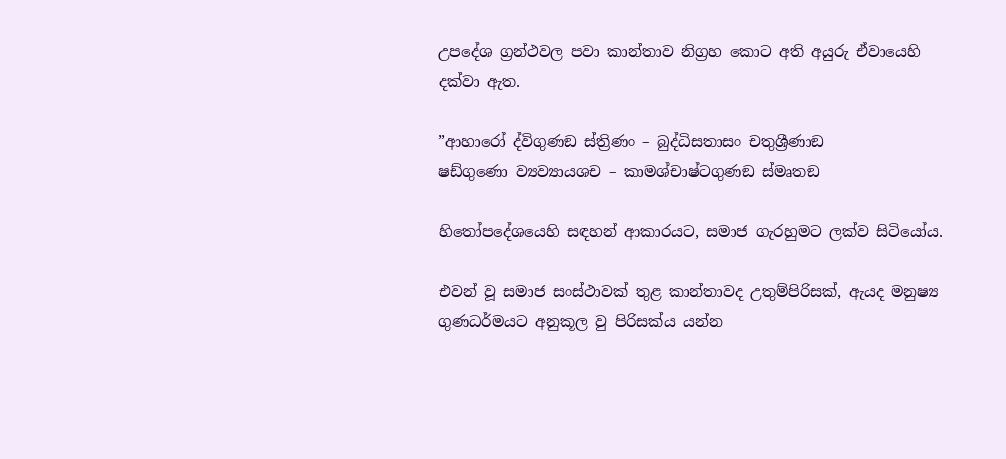උපදේශ ග්‍රන්ථවල පවා කාන්තාව නිග්‍රහ කොට අති අයුරු ඒවායෙහි දක්වා ඇත.

”ආහාරෝ ද්විගුණඞ ස්ත්‍රිණං – බුද්ධිසතාසං චතුශ්‍රීණාඞ
ෂඩ්ගුණො ව්‍යව්‍යායශච – කාමශ්චාෂ්ටගුණඞ ස්මෘතඞ

හිතෝපදේශයෙහි සඳහන් ආකාරයට, සමාජ ගැරහුමට ලක්ව සිටියෝය.

එවන් වූ සමාජ සංස්ථාවක් තුළ කාන්තාවද උතුම්පිරිසක්, ඇයද මනුෂ්‍ය ගුණධර්මයට අනුකූල වු පිරිසක්ය යන්න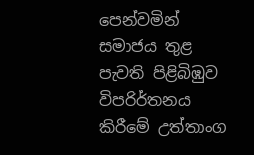පෙන්වමින් සමාජය තුළ පැවති පිළිබිඹුව විපරිර්තනය කිරීමේ උත්තාංග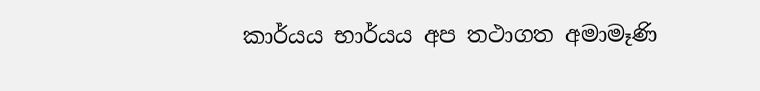කාර්යය භාර්යය අප තථාගත අමාමෑණි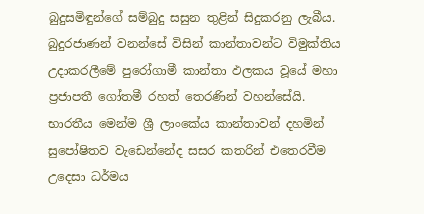බුදුසමිඳුන්ගේ සම්බුදු සසුන තුළින් සිදුකරනු ලැබීය. බුදුරජාණන් වනන්සේ විසින් කාන්තාවන්ට විමුක්තිය උදාකරලීමේ පුරෝගාමී කාන්තා ඵලකය වූයේ මහා ප්‍රජාපතී ගෝතමී රහත් තෙරණින් වහන්සේයි. භාරතීය මෙන්ම ශ්‍රී ලාංකේය කාන්තාවන් දහමින් සුපෝෂිතව වැඩෙන්නේද සසර කතරින් එතෙරවීම උදෙසා ධර්මය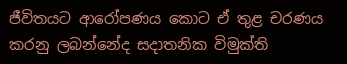ජීවිතයට ආරෝපණය කොට ඒ තුළ චරණය කරනු ලබන්නේද සදාතනික විමුක්ති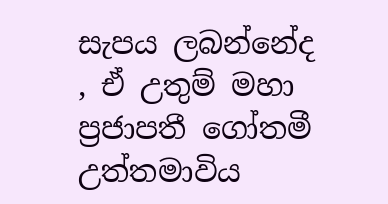සැපය ලබන්නේද , ඒ උතුම් මහා ප්‍රජාපතී ගෝතමී උත්තමාවිය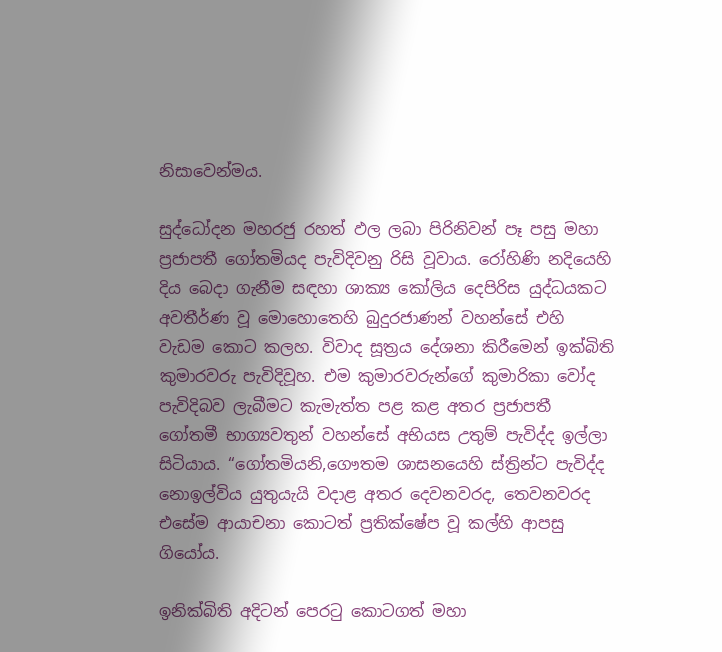නිසාවෙන්මය.

සුද්ධෝදන මහරජු රහත් ඵල ලබා පිරිනිවන් පෑ පසු මහා ප්‍රජාපතී ගෝතමියද පැවිදිවනු රිසි වූවාය. රෝහිණි නදියෙහි දිය බෙදා ගැනීම සඳහා ශාක්‍ය කෝලිය දෙපිරිස යුද්ධයකට අවතීර්ණ වූ මොහොතෙහි බුදුරජාණන් වහන්සේ එහි වැඩම කොට කලහ. විවාද සූත්‍රය දේශනා කිරීමෙන් ඉක්බිති කුමාරවරු පැවිදිවූහ. එම කුමාරවරුන්ගේ කුමාරිකා වෝද පැවිදිබව ලැබීමට කැමැත්ත පළ කළ අතර ප්‍රජාපතී ගෝතමී භාග්‍යවතුන් වහන්සේ අභියස උතුම් පැවිද්ද ඉල්ලා සිටියාය. “ගෝතමියනි,ගෞතම ශාසනයෙහි ස්ත්‍රින්ට පැවිද්ද නොඉල්විය යුතුයැයි වදාළ අතර දෙවනවරද, තෙවනවරද එසේම ආයාචනා කොටත් ප්‍රතික්ෂේප වූ කල්හි ආපසු ගියෝය.

ඉනික්බිති අදිටන් පෙරටු කොටගත් මහා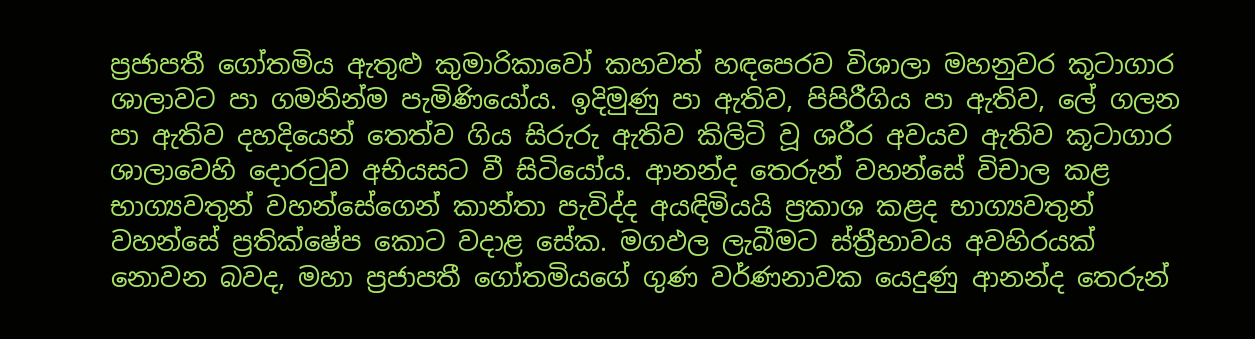ප්‍රජාපතී ගෝතමිය ඇතුළු කුමාරිකාවෝ කහවත් හඳපෙරව විශාලා මහනුවර කූටාගාර ශාලාවට පා ගමනින්ම පැමිණියෝය. ඉදිමුණු පා ඇතිව, පිපිරීගිය පා ඇතිව, ලේ ගලන පා ඇතිව දහදියෙන් තෙත්ව ගිය සිරුරු ඇතිව කිලිටි වූ ශරීර අවයව ඇතිව කූටාගාර ශාලාවෙහි දොරටුව අභියසට වී සිටියෝය. ආනන්ද තෙරුන් වහන්සේ විචාල කළ භාග්‍යවතුන් වහන්සේගෙන් කාන්තා පැවිද්ද අයඳිමියයි ප්‍රකාශ කළද භාග්‍යවතුන් වහන්සේ ප්‍රතික්ෂේප කොට වදාළ සේක. මගඵල ලැබීමට ස්ත්‍රීභාවය අවහිරයක් නොවන බවද, මහා ප්‍රජාපතී ගෝතමියගේ ගුණ වර්ණනාවක යෙදුණු ආනන්ද තෙරුන්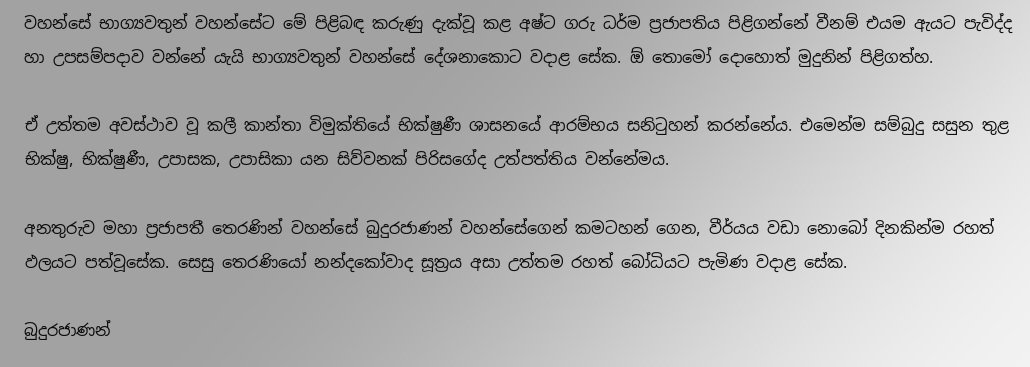වහන්සේ භාග්‍යවතුන් වහන්සේට මේ පිළිබඳ කරුණු දැක්වූ කළ අෂ්ට ගරු ධර්ම ප්‍රජාපතිය පිළිගන්නේ වීනම් එයම ඇයට පැවිද්ද හා උපසම්පදාව වන්නේ යැයි භාග්‍යවතුන් වහන්සේ දේශනාකොට වදාළ සේක. ඕ තොමෝ දොහොත් මුදුනින් පිළිගත්හ.

ඒ උත්තම අවස්ථාව වූ කලී කාන්තා විමුක්තියේ භික්ෂුණී ශාසනයේ ආරම්භය සනිටුහන් කරන්නේය. එමෙන්ම සම්බුදු සසුන තුළ භික්ෂු, භික්ෂුණී, උපාසක, උපාසිකා යන සිව්වනක් පිරිසගේද උත්පත්තිය වන්නේමය.

අනතුරුව මහා ප්‍රජාපතී තෙරණින් වහන්සේ බුදුරජාණන් වහන්සේගෙන් කමටහන් ගෙන, වීර්යය වඩා නොබෝ දිනකින්ම රහත් ඵලයට පත්වූසේක. සෙසු තෙරණියෝ නන්දකෝවාද සූත්‍රය අසා උත්තම රහත් බෝධියට පැමිණ වදාළ සේක.

බුදුරජාණන්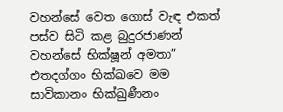වහන්සේ වෙත ගොස් වැඳ එකත් පස්ව සිටි කළ බුදුරජාණන් වහන්සේ භික්ෂූන් අමතා” එතදග්ගං භික්ඛවෙ මම සාවිකානං භික්ඛුණීනං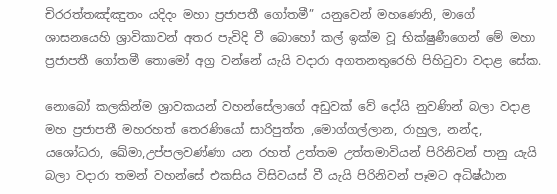චිරරත්තඤ්ඤුතං යදිදං මහා ප්‍රජාපතී ගෝතමී” යනුවෙන් මහණෙනි, මාගේ ශාසනයෙහි ශ්‍රාවිකාවන් අතර පැවිදි වී බොහෝ කල් ඉක්ම වූ භික්ෂුණීගෙන් මේ මහා ප්‍රජාපතී ගෝතමී තොමෝ අග්‍ර වන්නේ යැයි වදාරා අගතනතුරෙහි පිහිටුවා වදාළ සේක.

නොබෝ කලකින්ම ශ්‍රාවකයන් වහන්සේලාගේ අඩුවක් වේ දෝයි නුවණින් බලා වදාළ මහ ප්‍රජාපතී මහරහත් තෙරණියෝ සාරිපුත්ත ,මොග්ගල්ලාන, රාහුල, නන්ද, යශෝධරා, ඛේමා,උප්පලවණ්ණා යන රහත් උත්තම උත්තමාවියන් පිරිනිවන් පානු යැයි බලා වදාරා තමන් වහන්සේ එකසිය විසිවයස් වී යැයි පිරිනිවන් පෑමට අධිෂ්ඨාන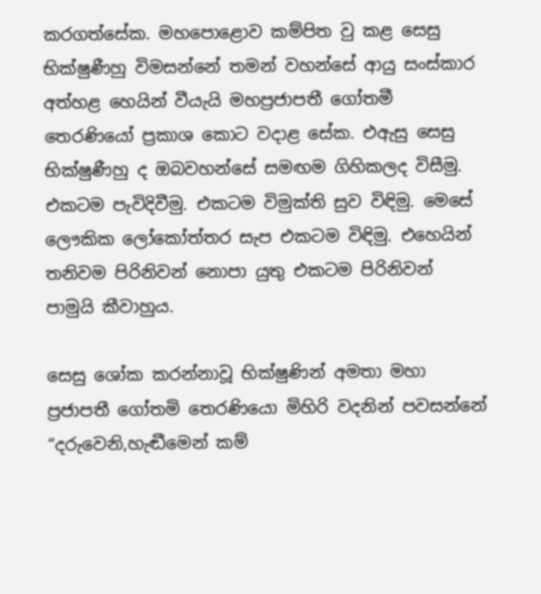කරගත්සේක. මහපොළොව කම්පිත වු කළ සෙසු භික්ෂුණීහු විමසන්නේ තමන් වහන්සේ ආයු සංස්කාර අත්හළ හෙයින් වීයැයි මහප්‍රජාපතී ගෝතමී තෙරණියෝ ප්‍රකාශ කොට වදාළ සේක. එඇසු සෙසු භික්ෂුණීහු ද ඔබවහන්සේ සමඟම ගිහිකලද විසීමු. එකටම පැවිදිවීමු. එකටම විමුක්ති සුව විඳිමු. මෙසේ ලෞකික ලෝකෝත්තර සැප එකටම විඳිමු. එහෙයින් තනිවම පිරිනිවන් නොපා යුතු එකටම පිරිනිවන් පාමුයි කීවාහුය.

සෙසු ශෝක කරන්නාවූ භික්ෂුණින් අමතා මහා ප්‍රජාපතී ගෝතමි තෙරණියො මිහිරි වදනින් පවසන්නේ “දරුවෙනි,හැඬීමෙන් කම්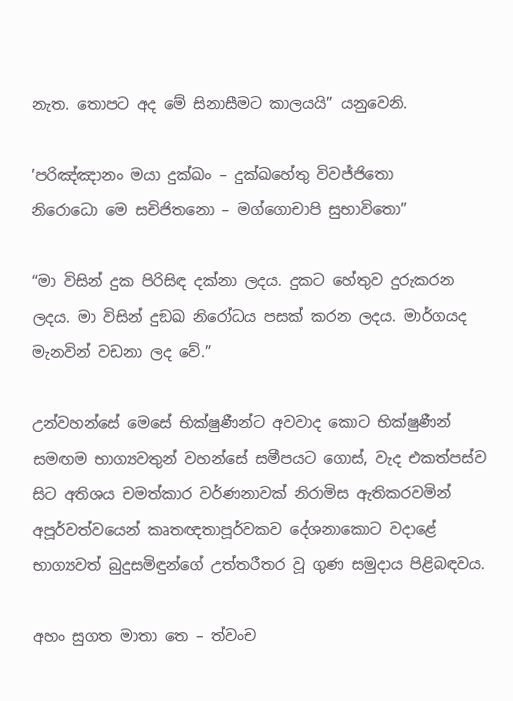නැත. තොපට අද මේ සිනාසීමට කාලයයි” යනුවෙනි.

’පරිඤ්ඤානං මයා දුක්ඛං – දුක්ඛහේතු විවජ්ජිතො
නිරොධො මෙ සචිජිතනො – මග්ගොචාපි සුභාවිතො”

“මා විසින් දුක පිරිසිඳ දක්නා ලදය. දුකට හේතුව දුරුකරන ලදය. මා විසින් දුඞඛ නිරෝධය පසක් කරන ලදය. මාර්ගයද මැනවින් වඩනා ලද වේ.”

උන්වහන්සේ මෙසේ භික්ෂුණීන්ට අවවාද කොට භික්ෂුණීන් සමඟම භාග්‍යවතුන් වහන්සේ සමීපයට ගොස්, වැද එකත්පස්ව සිට අතිශය චමත්කාර වර්ණනාවක් නිරාමිස ඇතිකරවමින් අපූර්වත්වයෙන් කෘතඥතාපූර්වකව දේශනාකොට වදාළේ භාග්‍යවත් බුදුසමිඳුන්ගේ උත්තරීතර වූ ගුණ සමුදාය පිළිබඳවය.

අහං සුගත මාතා තෙ – ත්වංච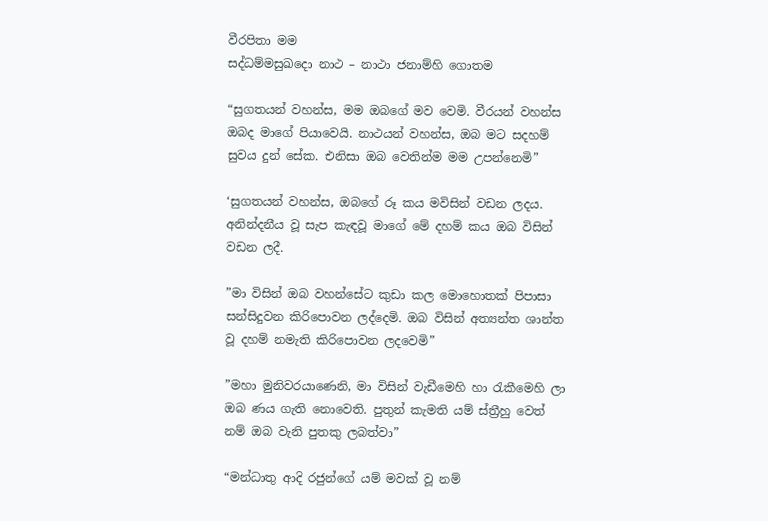වීරපිතා මම
සද්ධම්මසුඛදො නාථ – නාථා ජනාම්හි ගොතම

“සුගතයන් වහන්ස, මම ඔබගේ මව වෙමි. වීරයන් වහන්ස ඔබද මාගේ පියාවෙයි. නාථයන් වහන්ස, ඔබ මට සදහම් සුවය දුන් සේක. එනිසා ඔබ වෙතින්ම මම උපන්නෙමි”

‘සුගතයන් වහන්ස, ඔබගේ රූ කය මවිසින් වඩන ලදය. අනින්දනීය වූ සැප කැඳවූ මාගේ මේ දහම් කය ඔබ විසින් වඩන ලදී.

”මා විසින් ඔබ වහන්සේට කුඩා කල මොහොතක් පිපාසා සන්සිදුවන කිරිපොවන ලද්දෙමි. ඔබ විසින් අත්‍යන්ත ශාන්ත වූ දහම් නමැති කිරිපොවන ලදවෙමි”

”මහා මුනිවරයාණෙනි, මා විසින් වැඩීමෙහි හා රැකීමෙහි ලා ඔබ ණය ගැති නොවෙති. පුතුන් කැමති යම් ස්ත්‍රීහු වෙත් නම් ඔබ වැනි පුතකු ලබත්වා”

“මන්ධාතු ආදි රජුන්ගේ යම් මවක් වූ නම්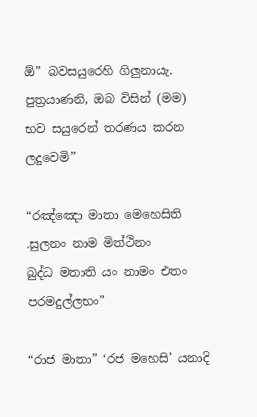ඕ” බවසයුරෙහි ගිලුනායැ. පුත්‍රයාණනි, ඔබ විසින් (මම) භව සයුරෙන් තරණය කරන ලදුවෙමි”

“රඤ්ඤො මාතා මෙහෙසිති .සුලනං නාම මිත්ථිනං
බුද්ධ මතාති යං නාමං එතං පරමදුල්ලභං”

“රාජ මාතා” ‘රජ මහෙසි’ යනාදි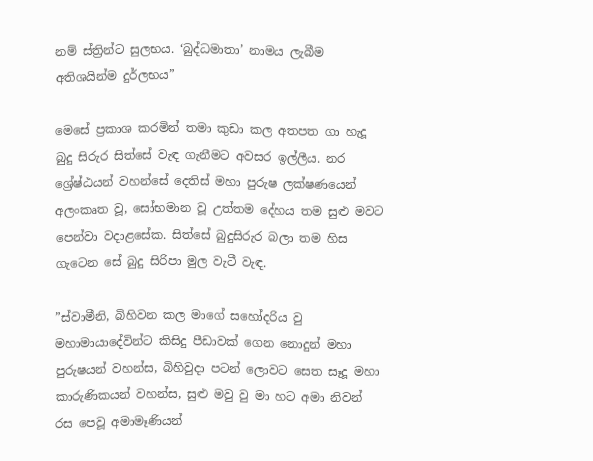නම් ස්ත්‍රින්ට සුලභය. ‘බුද්ධමාතා’ නාමය ලැබීම අතිශයින්ම දුර්ලභය”

මෙසේ ප්‍රකාශ කරමින් තමා කුඩා කල අතපත ගා හැදූ බුදු සිරුර සිත්සේ වැඳ ගැනීමට අවසර ඉල්ලීය. නර ශ්‍රේෂ්ඨයන් වහන්සේ දෙතිස් මහා පුරුෂ ලක්ෂණයෙන් අලංකෘත වූ, සෝභමාන වූ උත්තම දේහය තම සුළු මවට පෙන්වා වදාළසේක. සිත්සේ බුදුසිරුර බලා තම හිස ගැටෙන සේ බුදු සිරිපා මුල වැටී වැඳ.

”ස්වාමීනි, බිහිවන කල මාගේ සහෝදරිය වු මහාමායාදේවින්ට කිසිදු පීඩාවක් ගෙන නොදුන් මහා පුරුෂයන් වහන්ස, බිහිවුදා පටන් ලොවට සෙත සෑදූ මහා කාරුණිකයන් වහන්ස, සුළු මවු වු මා හට අමා නිවන් රස පෙවූ අමාමෑණියන්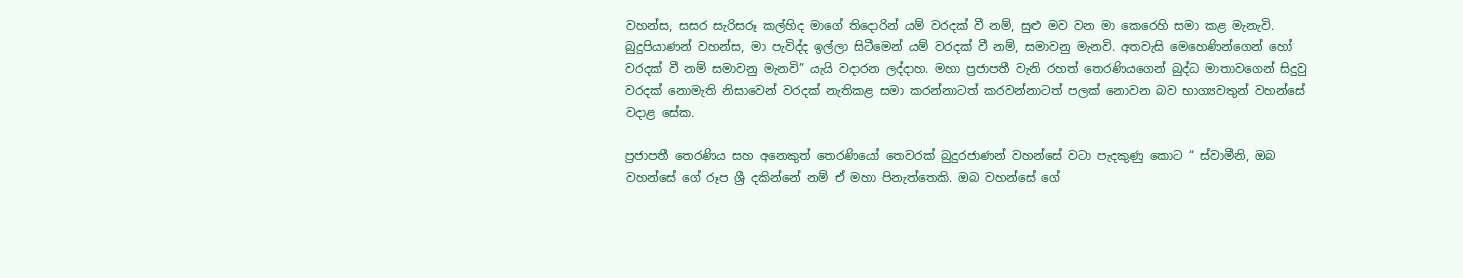වහන්ස, සසර සැරිසරූ කල්හිද මාගේ තිදොරින් යම් වරදක් වී නම්, සුළු මව වන මා කෙරෙහි සමා කළ මැනැවි. බුදුපියාණන් වහන්ස, මා පැවිද්ද ඉල්ලා සිටීමෙන් යම් වරදක් වී නම්, සමාවනු මැනවි. අතවැසි මෙහෙණින්ගෙන් හෝ වරදක් වී නම් සමාවනු මැනවි” යැයි වදාරන ලද්දාහ. මහා ප්‍රජාපතී වැනි රහත් තෙරණියගෙන් බුද්ධ මාතාවගෙන් සිදුවු වරදක් නොමැති නිසාවෙන් වරදක් නැතිකළ සමා කරන්නාටත් කරවන්නාටත් පලක් නොවන බව භාග්‍යවතුන් වහන්සේ වදාළ සේක.

ප්‍රජාපතී තෙරණිය සහ අනෙකුත් තෙරණියෝ තෙවරක් බුදුරජාණන් වහන්සේ වටා පැදකුණු කොට “ ස්වාමීනි, ඔබ වහන්සේ ගේ රූප ශ්‍රී දකින්නේ නම් ඒ මහා පිනැත්තෙකි. ඔබ වහන්සේ ගේ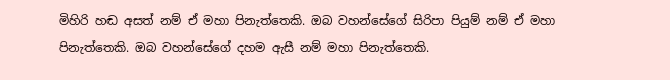මිහිරි හඬ අසත් නම් ඒ මහා පිනැත්තෙකි. ඔබ වහන්සේගේ සිරිපා පියුම් නම් ඒ මහා පිනැත්තෙකි. ඔබ වහන්සේගේ දහම ඇසී නම් මහා පිනැත්තෙකි.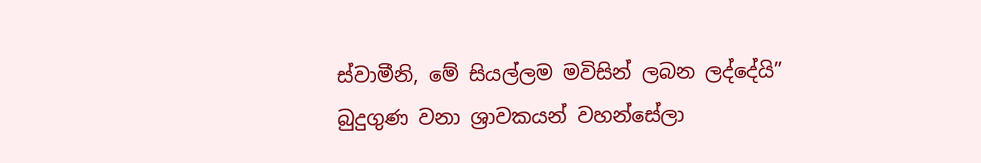ස්වාමීනි, මේ සියල්ලම මවිසින් ලබන ලද්දේයි” බුදුගුණ වනා ශ්‍රාවකයන් වහන්සේලා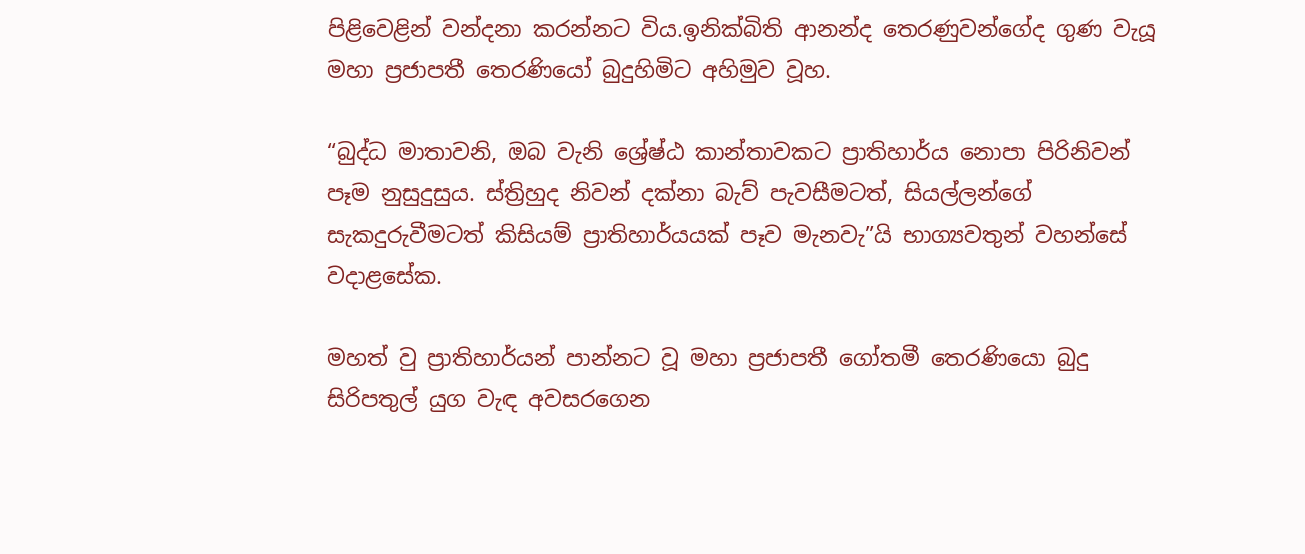පිළිවෙළින් වන්දනා කරන්නට විය.ඉනික්බිති ආනන්ද තෙරණුවන්ගේද ගුණ වැයූ මහා ප්‍රජාපතී තෙරණියෝ බුදුහිමිට අහිමුව වූහ.

“බුද්ධ මාතාවනි, ඔබ වැනි ශ්‍රේෂ්ඨ කාන්තාවකට ප්‍රාතිහාර්ය නොපා පිරිනිවන් පෑම නුසුදුසුය. ස්ත්‍රිහුද නිවන් දක්නා බැව් පැවසීමටත්, සියල්ලන්ගේ සැකදුරුවීමටත් කිසියම් ප්‍රාතිහාර්යයක් පෑව මැනවැ”යි භාග්‍යවතුන් වහන්සේ වදාළසේක.

මහත් වු ප්‍රාතිහාර්යන් පාන්නට වූ මහා ප්‍රජාපතී ගෝතමී තෙරණියො බුදු සිරිපතුල් යුග වැඳ අවසරගෙන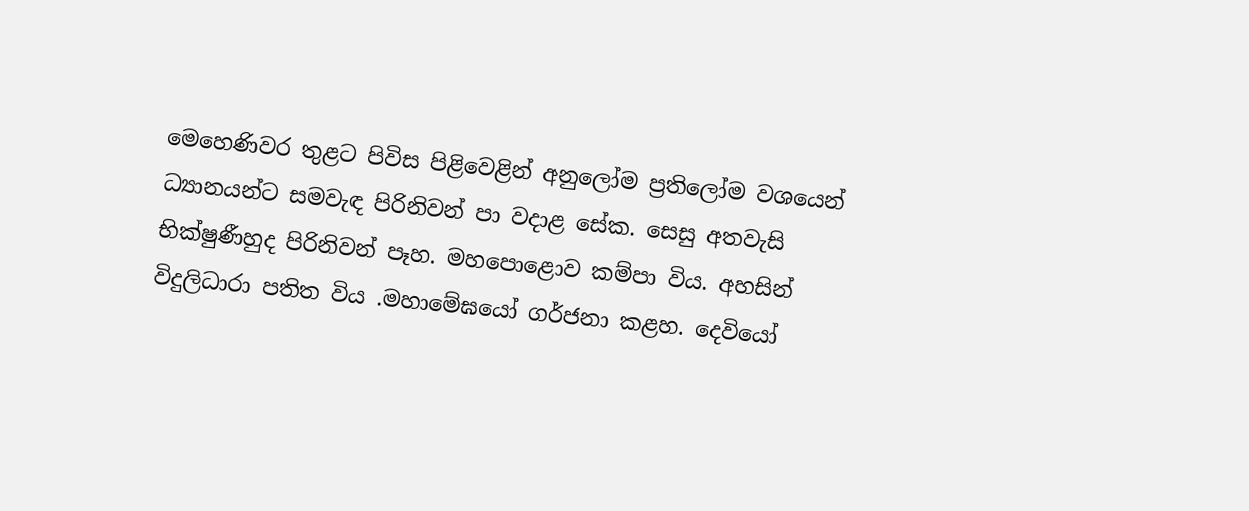මෙහෙණිවර තුළට පිවිස පිළිවෙළින් අනුලෝම ප්‍රතිලෝම වශයෙන් ධ්‍යානයන්ට සමවැඳ පිරිනිවන් පා වදාළ සේක. සෙසු අතවැසි භික්ෂුණීහුද පිරිනිවන් පෑහ. මහපොළොව කම්පා විය. අහසින් විදුලිධාරා පතිත විය .මහාමේඝයෝ ගර්ජනා කළහ. දෙවියෝ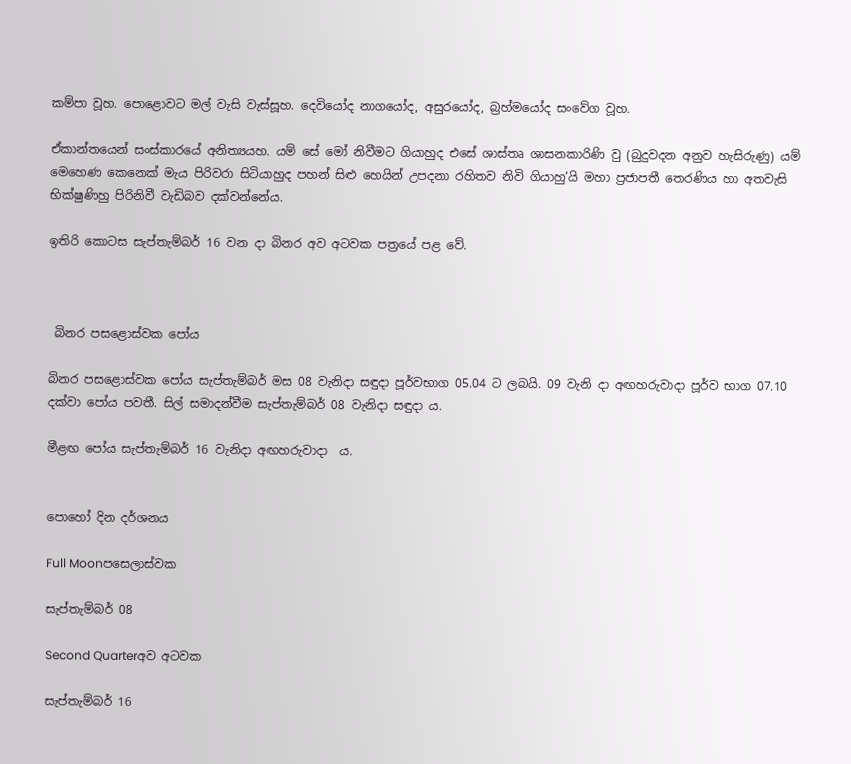කම්පා වූහ. පොළොවට මල් වැසි වැස්සූහ. දෙවියෝද නාගයෝද, අසුරයෝද, බ්‍රහ්මයෝද සංවේග වූහ.

ඒකාන්තයෙන් සංස්කාරයේ අනිත්‍යයහ. යම් සේ මෝ නිවීමට ගියාහුද එසේ ශාස්තෘ ශාසනකාරිණි වු (බුදුවදන අනුව හැසිරුණු) යම් මෙහෙණ කෙනෙක් මැය පිරිවරා සිටියාහුද පහන් සිළු හෙයින් උපදනා රහිතව නිවි ගියාහු’යි මහා ප්‍රජාපතී තෙරණිය හා අතවැසි භික්ෂුණිහු පිරිනිවී වැඩිබව දක්වන්නේය.

ඉතිරි කොටස සැප්තැම්බර් 16 වන දා බිනර අව අටවක පත්‍රයේ පළ වේ.



 බිනර පසළොස්වක පෝය

බිනර පසළොස්වක පෝය සැප්තැම්බර් මස 08 වැනිදා සඳුදා පූර්වභාග 05.04 ට ලබයි. 09 වැනි දා අඟහරුවාදා පූර්ව භාග 07.10 දක්වා පෝය පවතී. සිල් සමාදන්වීම සැප්තැම්බර් 08 වැනිදා සඳුදා ය.

මීළඟ පෝය සැප්තැම්බර් 16 වැනිදා අඟහරුවාදා  ය.


පොහෝ දින දර්ශනය

Full Moonපසෙලාස්වක

සැප්තැම්බර් 08

Second Quarterඅව අටවක

සැප්තැම්බර් 16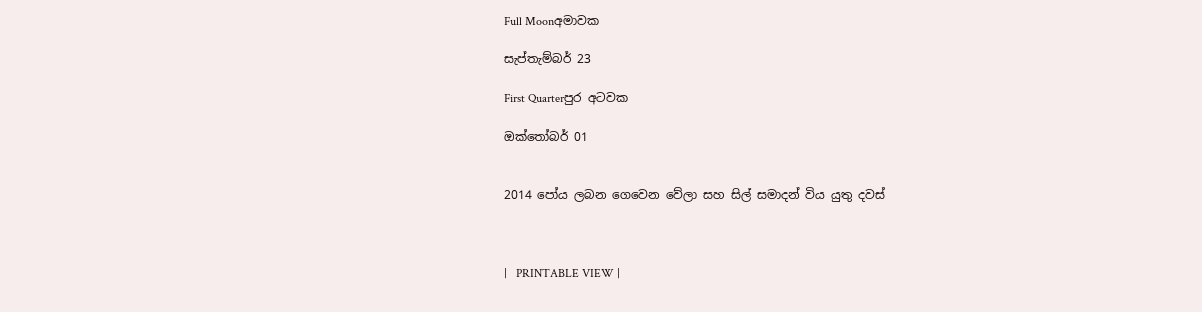Full Moonඅමාවක

සැප්තැම්බර් 23

First Quarterපුර අටවක

ඔක්තෝබර් 01


2014 පෝය ලබන ගෙවෙන වේලා සහ සිල් සමාදන් විය යුතු දවස්



|   PRINTABLE VIEW |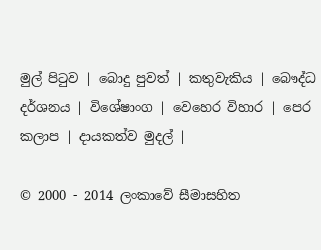මුල් පිටුව | බොදු පුවත් | කතුවැකිය | බෞද්ධ දර්ශනය | විශේෂාංග | වෙහෙර විහාර | පෙර කලාප | දායකත්ව මුදල් |

© 2000 - 2014 ලංකාවේ සීමාසහිත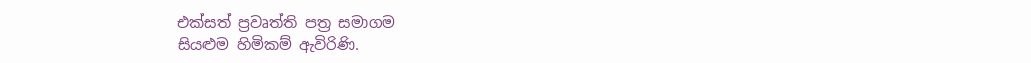එක්සත් ප්‍රවෘත්ති පත්‍ර සමාගම
සියළුම හිමිකම් ඇවිරිණි.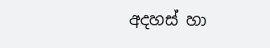අදහස් හා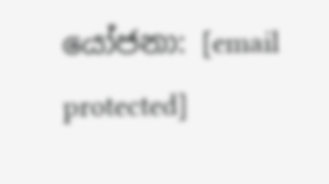යෝජනා: [email protected]